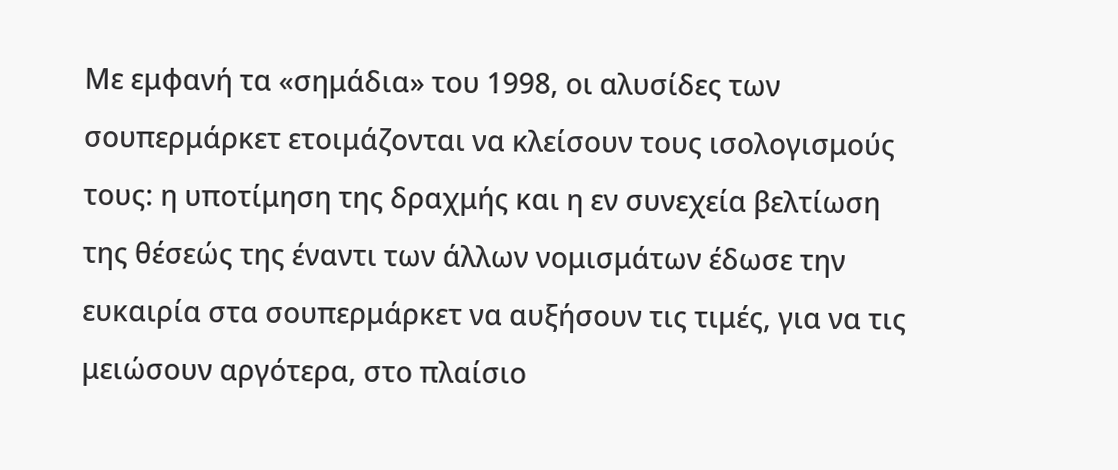Με εμφανή τα «σημάδια» του 1998, οι αλυσίδες των σουπερμάρκετ ετοιμάζονται να κλείσουν τους ισολογισμούς τους: η υποτίμηση της δραχμής και η εν συνεχεία βελτίωση της θέσεώς της έναντι των άλλων νομισμάτων έδωσε την ευκαιρία στα σουπερμάρκετ να αυξήσουν τις τιμές, για να τις μειώσουν αργότερα, στο πλαίσιο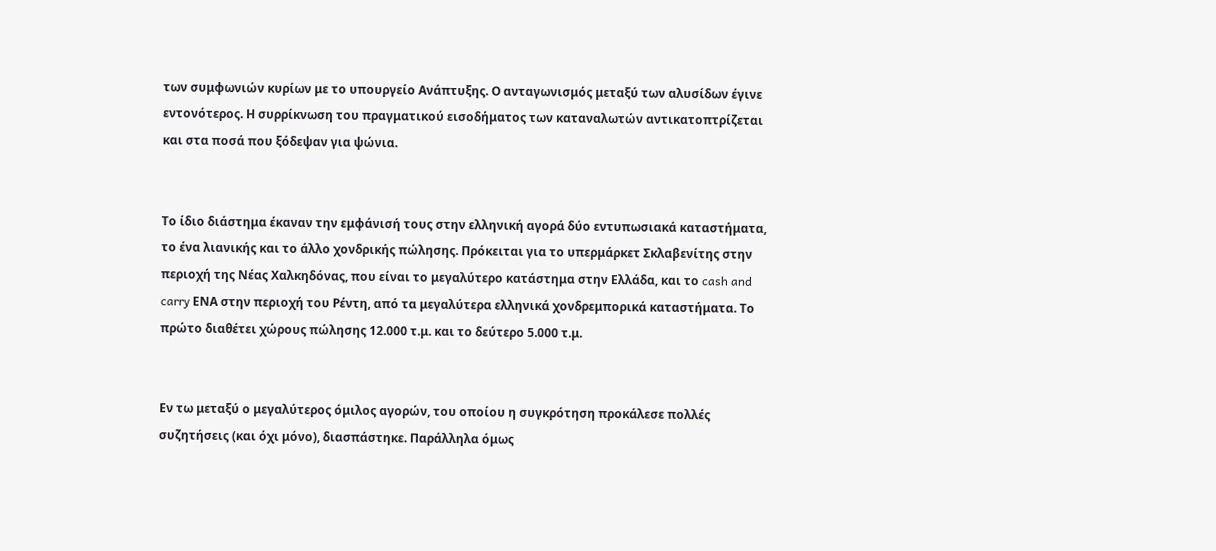των συμφωνιών κυρίων με το υπουργείο Ανάπτυξης. Ο ανταγωνισμός μεταξύ των αλυσίδων έγινε εντονότερος. Η συρρίκνωση του πραγματικού εισοδήματος των καταναλωτών αντικατοπτρίζεται και στα ποσά που ξόδεψαν για ψώνια.


Το ίδιο διάστημα έκαναν την εμφάνισή τους στην ελληνική αγορά δύο εντυπωσιακά καταστήματα, το ένα λιανικής και το άλλο χονδρικής πώλησης. Πρόκειται για το υπερμάρκετ Σκλαβενίτης στην περιοχή της Νέας Χαλκηδόνας, που είναι το μεγαλύτερο κατάστημα στην Ελλάδα, και το cash and carry ΕΝΑ στην περιοχή του Ρέντη, από τα μεγαλύτερα ελληνικά χονδρεμπορικά καταστήματα. Το πρώτο διαθέτει χώρους πώλησης 12.000 τ.μ. και το δεύτερο 5.000 τ.μ.


Εν τω μεταξύ ο μεγαλύτερος όμιλος αγορών, του οποίου η συγκρότηση προκάλεσε πολλές συζητήσεις (και όχι μόνο), διασπάστηκε. Παράλληλα όμως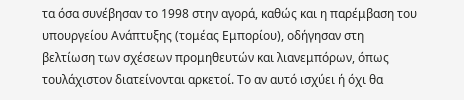τα όσα συνέβησαν το 1998 στην αγορά, καθώς και η παρέμβαση του υπουργείου Ανάπτυξης (τομέας Εμπορίου), οδήγησαν στη βελτίωση των σχέσεων προμηθευτών και λιανεμπόρων, όπως τουλάχιστον διατείνονται αρκετοί. Το αν αυτό ισχύει ή όχι θα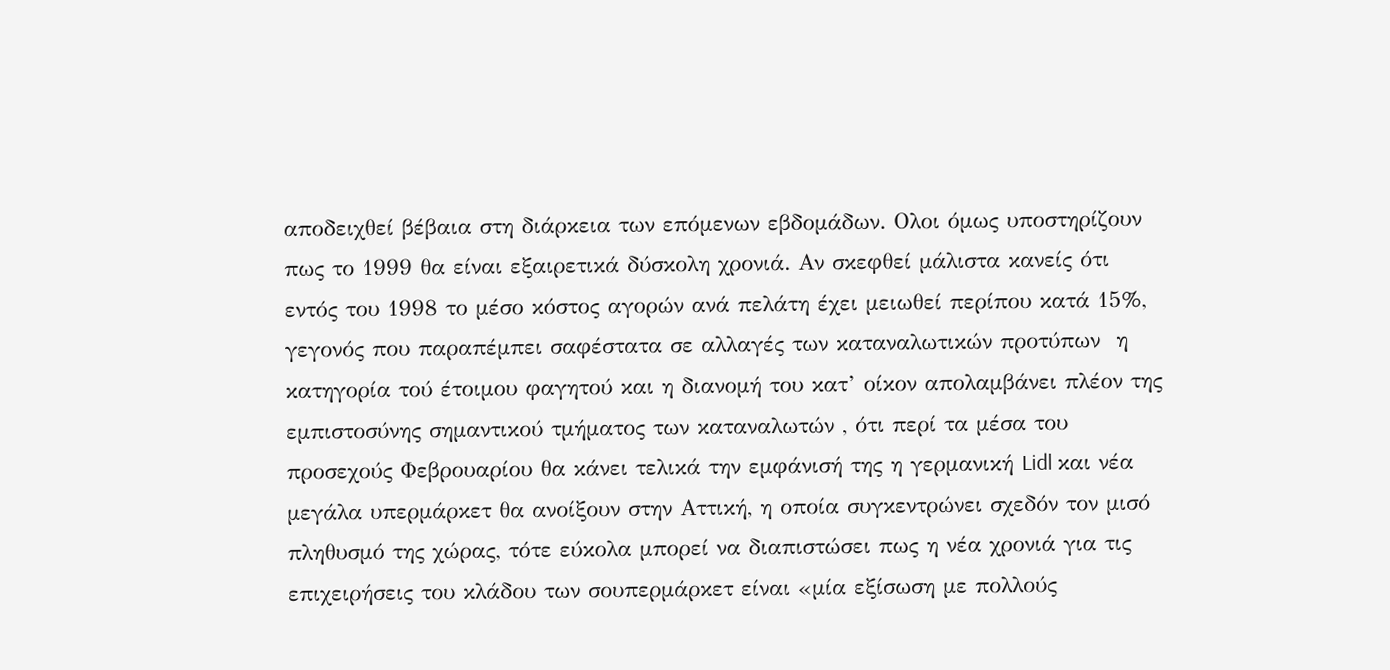αποδειχθεί βέβαια στη διάρκεια των επόμενων εβδομάδων. Ολοι όμως υποστηρίζουν πως το 1999 θα είναι εξαιρετικά δύσκολη χρονιά. Αν σκεφθεί μάλιστα κανείς ότι εντός του 1998 το μέσο κόστος αγορών ανά πελάτη έχει μειωθεί περίπου κατά 15%, γεγονός που παραπέμπει σαφέστατα σε αλλαγές των καταναλωτικών προτύπων  η κατηγορία τού έτοιμου φαγητού και η διανομή του κατ’ οίκον απολαμβάνει πλέον της εμπιστοσύνης σημαντικού τμήματος των καταναλωτών , ότι περί τα μέσα του προσεχούς Φεβρουαρίου θα κάνει τελικά την εμφάνισή της η γερμανική Lidl και νέα μεγάλα υπερμάρκετ θα ανοίξουν στην Αττική, η οποία συγκεντρώνει σχεδόν τον μισό πληθυσμό της χώρας, τότε εύκολα μπορεί να διαπιστώσει πως η νέα χρονιά για τις επιχειρήσεις του κλάδου των σουπερμάρκετ είναι «μία εξίσωση με πολλούς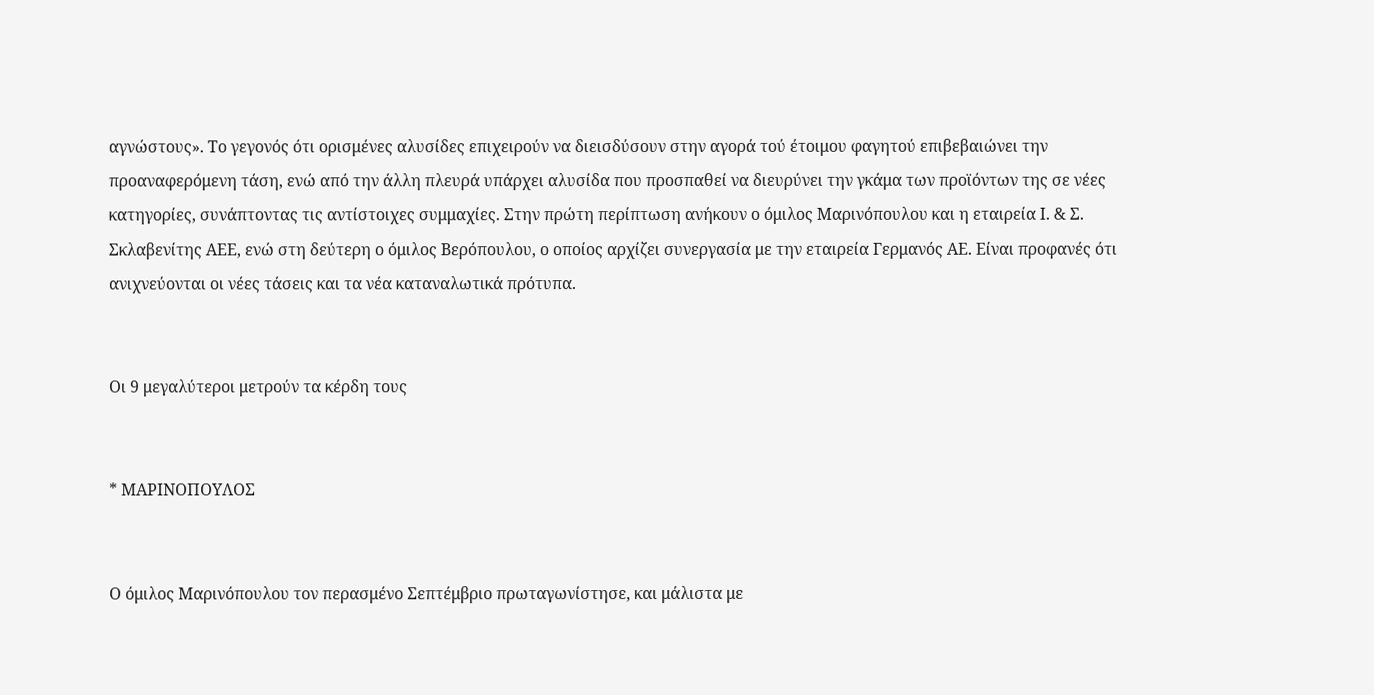αγνώστους». Το γεγονός ότι ορισμένες αλυσίδες επιχειρούν να διεισδύσουν στην αγορά τού έτοιμου φαγητού επιβεβαιώνει την προαναφερόμενη τάση, ενώ από την άλλη πλευρά υπάρχει αλυσίδα που προσπαθεί να διευρύνει την γκάμα των προϊόντων της σε νέες κατηγορίες, συνάπτοντας τις αντίστοιχες συμμαχίες. Στην πρώτη περίπτωση ανήκουν ο όμιλος Μαρινόπουλου και η εταιρεία Ι. & Σ. Σκλαβενίτης ΑΕΕ, ενώ στη δεύτερη ο όμιλος Βερόπουλου, ο οποίος αρχίζει συνεργασία με την εταιρεία Γερμανός ΑΕ. Είναι προφανές ότι ανιχνεύονται οι νέες τάσεις και τα νέα καταναλωτικά πρότυπα.


Οι 9 μεγαλύτεροι μετρούν τα κέρδη τους


* ΜΑΡΙΝΟΠΟΥΛΟΣ


Ο όμιλος Μαρινόπουλου τον περασμένο Σεπτέμβριο πρωταγωνίστησε, και μάλιστα με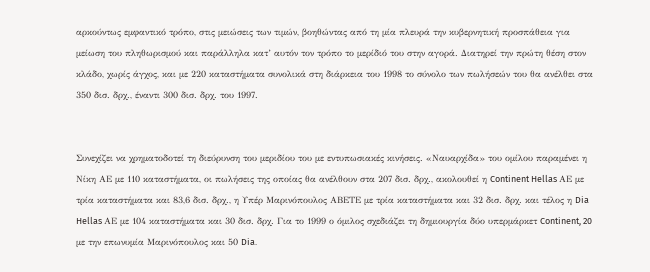αρκούντως εμφαντικό τρόπο, στις μειώσεις των τιμών, βοηθώντας από τη μία πλευρά την κυβερνητική προσπάθεια για μείωση του πληθωρισμού και παράλληλα κατ’ αυτόν τον τρόπο το μερίδιό του στην αγορά. Διατηρεί την πρώτη θέση στον κλάδο, χωρίς άγχος, και με 220 καταστήματα συνολικά στη διάρκεια του 1998 το σύνολο των πωλήσεών του θα ανέλθει στα 350 δισ. δρχ., έναντι 300 δισ. δρχ. του 1997.


Συνεχίζει να χρηματοδοτεί τη διεύρυνση του μεριδίου του με εντυπωσιακές κινήσεις. «Ναυαρχίδα» του ομίλου παραμένει η Νίκη ΑΕ με 110 καταστήματα, οι πωλήσεις της οποίας θα ανέλθουν στα 207 δισ. δρχ., ακολουθεί η Continent Hellas ΑΕ με τρία καταστήματα και 83,6 δισ. δρχ., η Υπέρ Μαρινόπουλος ΑΒΕΤΕ με τρία καταστήματα και 32 δισ. δρχ. και τέλος η Dia Hellas ΑΕ με 104 καταστήματα και 30 δισ. δρχ. Για το 1999 ο όμιλος σχεδιάζει τη δημιουργία δύο υπερμάρκετ Continent, 20 με την επωνυμία Μαρινόπουλος και 50 Dia.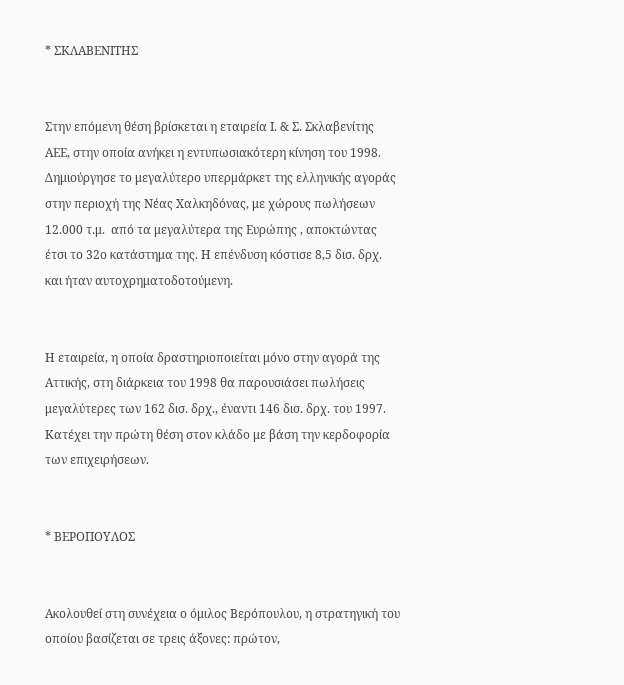* ΣΚΛΑΒΕΝΙΤΗΣ


Στην επόμενη θέση βρίσκεται η εταιρεία Ι. & Σ. Σκλαβενίτης ΑΕΕ, στην οποία ανήκει η εντυπωσιακότερη κίνηση του 1998. Δημιούργησε το μεγαλύτερο υπερμάρκετ της ελληνικής αγοράς στην περιοχή της Νέας Χαλκηδόνας, με χώρους πωλήσεων 12.000 τ.μ.  από τα μεγαλύτερα της Ευρώπης , αποκτώντας έτσι το 32ο κατάστημα της. Η επένδυση κόστισε 8,5 δισ. δρχ. και ήταν αυτοχρηματοδοτούμενη.


Η εταιρεία, η οποία δραστηριοποιείται μόνο στην αγορά της Αττικής, στη διάρκεια του 1998 θα παρουσιάσει πωλήσεις μεγαλύτερες των 162 δισ. δρχ., έναντι 146 δισ. δρχ. του 1997. Κατέχει την πρώτη θέση στον κλάδο με βάση την κερδοφορία των επιχειρήσεων.


* ΒΕΡΟΠΟΥΛΟΣ


Ακολουθεί στη συνέχεια ο όμιλος Βερόπουλου, η στρατηγική του οποίου βασίζεται σε τρεις άξονες: πρώτον,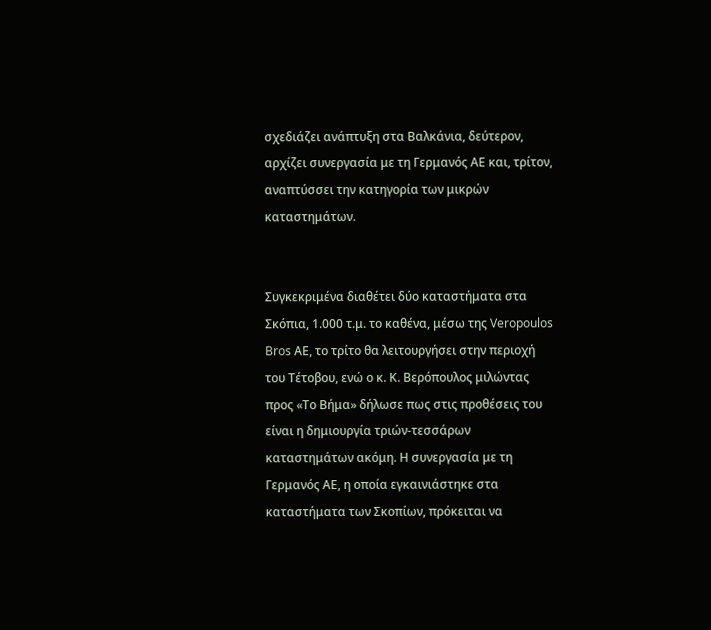σχεδιάζει ανάπτυξη στα Βαλκάνια, δεύτερον, αρχίζει συνεργασία με τη Γερμανός ΑΕ και, τρίτον, αναπτύσσει την κατηγορία των μικρών καταστημάτων.


Συγκεκριμένα διαθέτει δύο καταστήματα στα Σκόπια, 1.000 τ.μ. το καθένα, μέσω της Veropoulos Bros ΑΕ, το τρίτο θα λειτουργήσει στην περιοχή του Τέτοβου, ενώ ο κ. Κ. Βερόπουλος μιλώντας προς «Το Βήμα» δήλωσε πως στις προθέσεις του είναι η δημιουργία τριών-τεσσάρων καταστημάτων ακόμη. Η συνεργασία με τη Γερμανός ΑΕ, η οποία εγκαινιάστηκε στα καταστήματα των Σκοπίων, πρόκειται να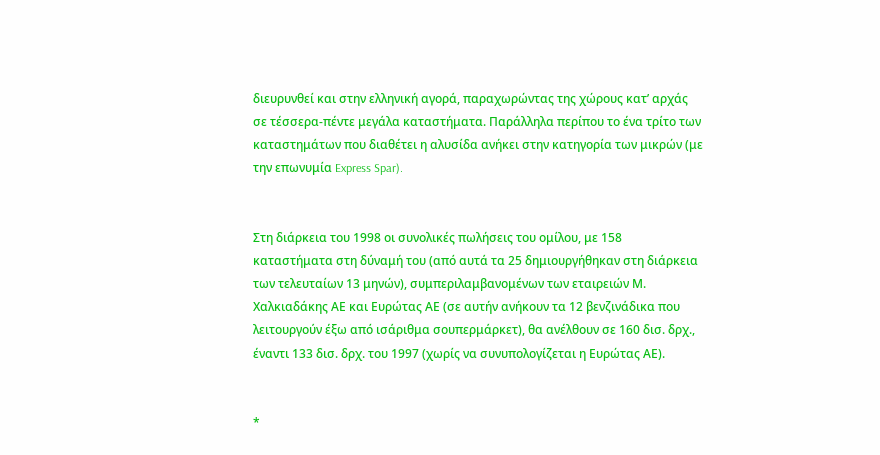διευρυνθεί και στην ελληνική αγορά, παραχωρώντας της χώρους κατ’ αρχάς σε τέσσερα-πέντε μεγάλα καταστήματα. Παράλληλα περίπου το ένα τρίτο των καταστημάτων που διαθέτει η αλυσίδα ανήκει στην κατηγορία των μικρών (με την επωνυμία Express Spar).


Στη διάρκεια του 1998 οι συνολικές πωλήσεις του ομίλου, με 158 καταστήματα στη δύναμή του (από αυτά τα 25 δημιουργήθηκαν στη διάρκεια των τελευταίων 13 μηνών), συμπεριλαμβανομένων των εταιρειών Μ. Χαλκιαδάκης ΑΕ και Ευρώτας ΑΕ (σε αυτήν ανήκουν τα 12 βενζινάδικα που λειτουργούν έξω από ισάριθμα σουπερμάρκετ), θα ανέλθουν σε 160 δισ. δρχ., έναντι 133 δισ. δρχ. του 1997 (χωρίς να συνυπολογίζεται η Ευρώτας ΑΕ).


*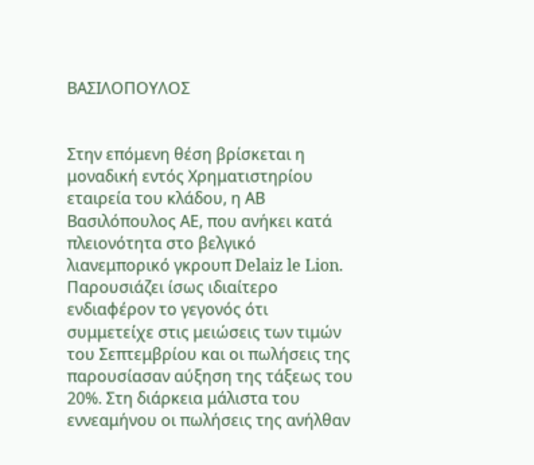ΒΑΣΙΛΟΠΟΥΛΟΣ


Στην επόμενη θέση βρίσκεται η μοναδική εντός Χρηματιστηρίου εταιρεία του κλάδου, η ΑΒ Βασιλόπουλος ΑΕ, που ανήκει κατά πλειονότητα στο βελγικό λιανεμπορικό γκρουπ Delaiz le Lion. Παρουσιάζει ίσως ιδιαίτερο ενδιαφέρον το γεγονός ότι συμμετείχε στις μειώσεις των τιμών του Σεπτεμβρίου και οι πωλήσεις της παρουσίασαν αύξηση της τάξεως του 20%. Στη διάρκεια μάλιστα του εννεαμήνου οι πωλήσεις της ανήλθαν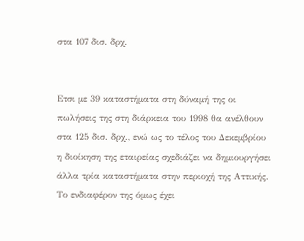στα 107 δισ. δρχ.


Ετσι με 39 καταστήματα στη δύναμή της οι πωλήσεις της στη διάρκεια του 1998 θα ανέλθουν στα 125 δισ. δρχ., ενώ ως το τέλος του Δεκεμβρίου η διοίκηση της εταιρείας σχεδιάζει να δημιουργήσει άλλα τρία καταστήματα στην περιοχή της Αττικής. Το ενδιαφέρον της όμως έχει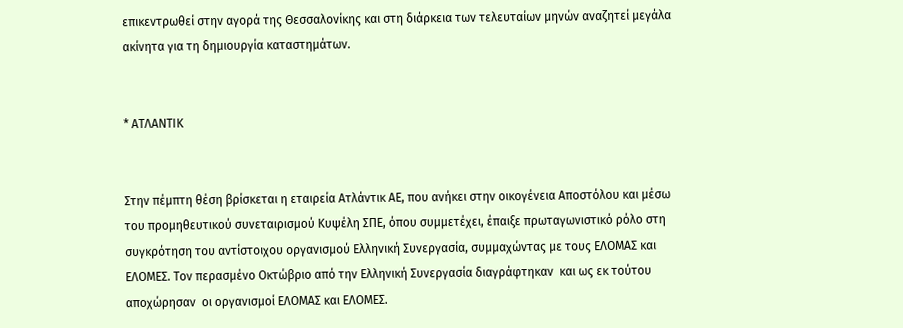επικεντρωθεί στην αγορά της Θεσσαλονίκης και στη διάρκεια των τελευταίων μηνών αναζητεί μεγάλα ακίνητα για τη δημιουργία καταστημάτων.


* ΑΤΛΑΝΤΙΚ


Στην πέμπτη θέση βρίσκεται η εταιρεία Ατλάντικ ΑΕ, που ανήκει στην οικογένεια Αποστόλου και μέσω του προμηθευτικού συνεταιρισμού Κυψέλη ΣΠΕ, όπου συμμετέχει, έπαιξε πρωταγωνιστικό ρόλο στη συγκρότηση του αντίστοιχου οργανισμού Ελληνική Συνεργασία, συμμαχώντας με τους ΕΛΟΜΑΣ και ΕΛΟΜΕΣ. Τον περασμένο Οκτώβριο από την Ελληνική Συνεργασία διαγράφτηκαν  και ως εκ τούτου αποχώρησαν  οι οργανισμοί ΕΛΟΜΑΣ και ΕΛΟΜΕΣ.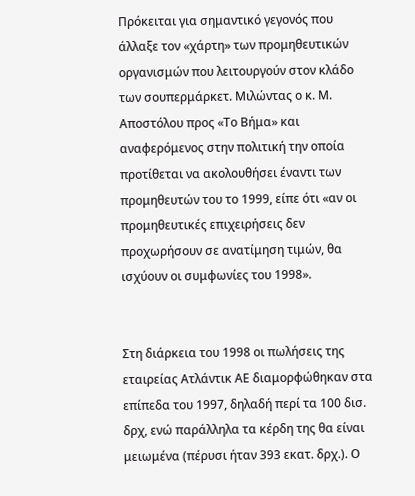Πρόκειται για σημαντικό γεγονός που άλλαξε τον «χάρτη» των προμηθευτικών οργανισμών που λειτουργούν στον κλάδο των σουπερμάρκετ. Μιλώντας ο κ. Μ. Αποστόλου προς «Το Βήμα» και αναφερόμενος στην πολιτική την οποία προτίθεται να ακολουθήσει έναντι των προμηθευτών του το 1999, είπε ότι «αν οι προμηθευτικές επιχειρήσεις δεν προχωρήσουν σε ανατίμηση τιμών, θα ισχύουν οι συμφωνίες του 1998».


Στη διάρκεια του 1998 οι πωλήσεις της εταιρείας Ατλάντικ ΑΕ διαμορφώθηκαν στα επίπεδα του 1997, δηλαδή περί τα 100 δισ. δρχ, ενώ παράλληλα τα κέρδη της θα είναι μειωμένα (πέρυσι ήταν 393 εκατ. δρχ.). Ο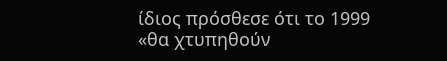ίδιος πρόσθεσε ότι το 1999 «θα χτυπηθούν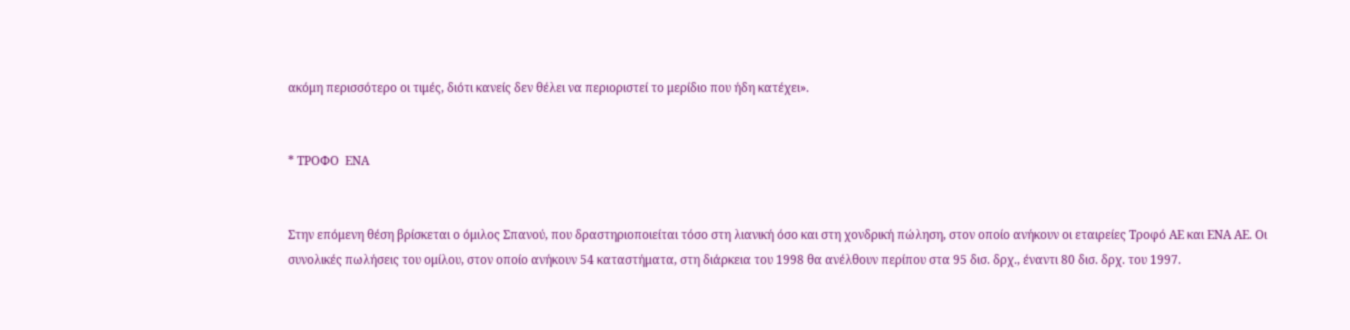ακόμη περισσότερο οι τιμές, διότι κανείς δεν θέλει να περιοριστεί το μερίδιο που ήδη κατέχει».


* ΤΡΟΦΟ  ΕΝΑ


Στην επόμενη θέση βρίσκεται ο όμιλος Σπανού, που δραστηριοποιείται τόσο στη λιανική όσο και στη χονδρική πώληση, στον οποίο ανήκουν οι εταιρείες Τροφό ΑΕ και ΕΝΑ ΑΕ. Οι συνολικές πωλήσεις του ομίλου, στον οποίο ανήκουν 54 καταστήματα, στη διάρκεια του 1998 θα ανέλθουν περίπου στα 95 δισ. δρχ., έναντι 80 δισ. δρχ. του 1997.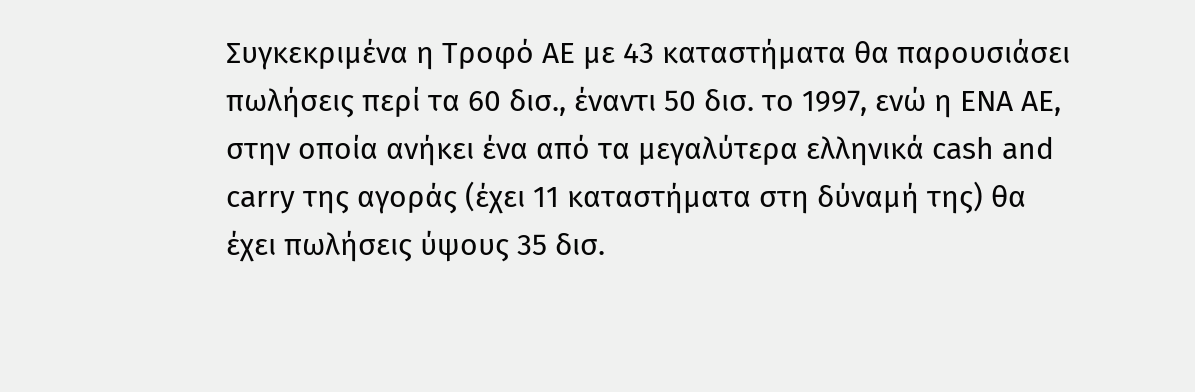Συγκεκριμένα η Τροφό ΑΕ με 43 καταστήματα θα παρουσιάσει πωλήσεις περί τα 60 δισ., έναντι 50 δισ. το 1997, ενώ η ΕΝΑ ΑΕ, στην οποία ανήκει ένα από τα μεγαλύτερα ελληνικά cash and carry της αγοράς (έχει 11 καταστήματα στη δύναμή της) θα έχει πωλήσεις ύψους 35 δισ.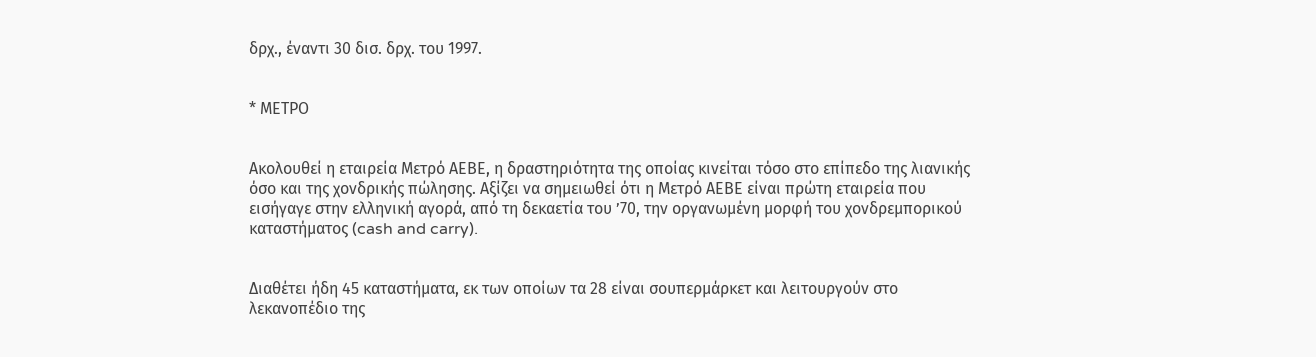δρχ., έναντι 30 δισ. δρχ. του 1997.


* ΜΕΤΡΟ


Ακολουθεί η εταιρεία Μετρό ΑΕΒΕ, η δραστηριότητα της οποίας κινείται τόσο στο επίπεδο της λιανικής όσο και της χονδρικής πώλησης. Αξίζει να σημειωθεί ότι η Μετρό ΑΕΒΕ είναι πρώτη εταιρεία που εισήγαγε στην ελληνική αγορά, από τη δεκαετία του ’70, την οργανωμένη μορφή του χονδρεμπορικού καταστήματος (cash and carry).


Διαθέτει ήδη 45 καταστήματα, εκ των οποίων τα 28 είναι σουπερμάρκετ και λειτουργούν στο λεκανοπέδιο της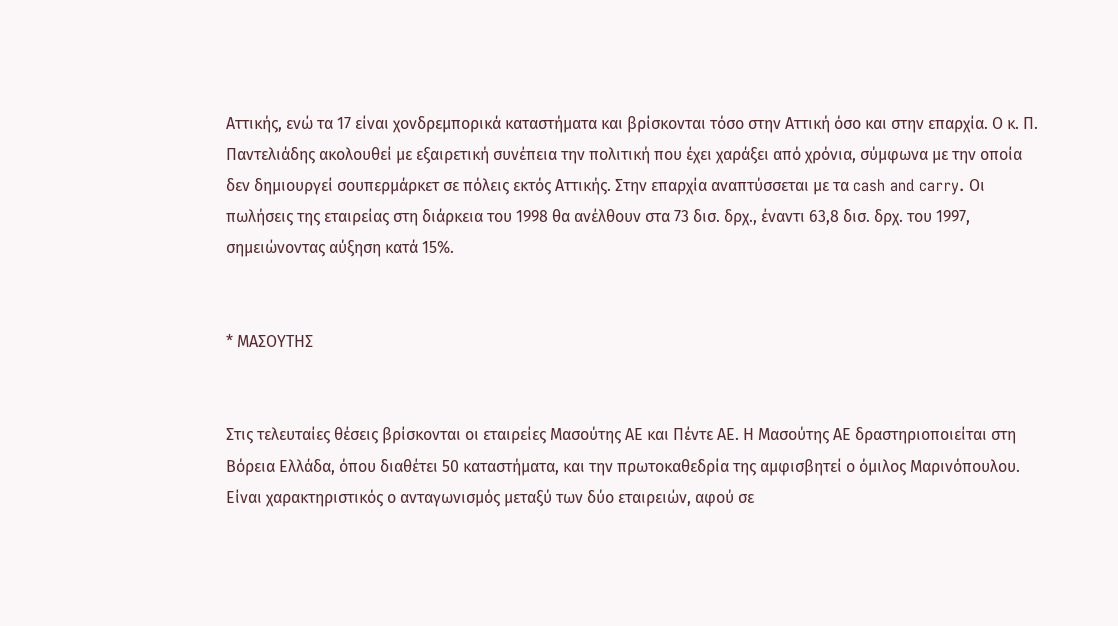Αττικής, ενώ τα 17 είναι χονδρεμπορικά καταστήματα και βρίσκονται τόσο στην Αττική όσο και στην επαρχία. Ο κ. Π. Παντελιάδης ακολουθεί με εξαιρετική συνέπεια την πολιτική που έχει χαράξει από χρόνια, σύμφωνα με την οποία δεν δημιουργεί σουπερμάρκετ σε πόλεις εκτός Αττικής. Στην επαρχία αναπτύσσεται με τα cash and carry. Οι πωλήσεις της εταιρείας στη διάρκεια του 1998 θα ανέλθουν στα 73 δισ. δρχ., έναντι 63,8 δισ. δρχ. του 1997, σημειώνοντας αύξηση κατά 15%.


* ΜΑΣΟΥΤΗΣ


Στις τελευταίες θέσεις βρίσκονται οι εταιρείες Μασούτης ΑΕ και Πέντε ΑΕ. Η Μασούτης ΑΕ δραστηριοποιείται στη Βόρεια Ελλάδα, όπου διαθέτει 50 καταστήματα, και την πρωτοκαθεδρία της αμφισβητεί ο όμιλος Μαρινόπουλου. Είναι χαρακτηριστικός ο ανταγωνισμός μεταξύ των δύο εταιρειών, αφού σε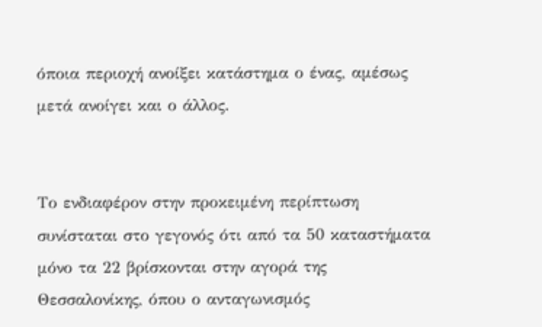όποια περιοχή ανοίξει κατάστημα ο ένας, αμέσως μετά ανοίγει και ο άλλος.


Το ενδιαφέρον στην προκειμένη περίπτωση συνίσταται στο γεγονός ότι από τα 50 καταστήματα μόνο τα 22 βρίσκονται στην αγορά της Θεσσαλονίκης, όπου ο ανταγωνισμός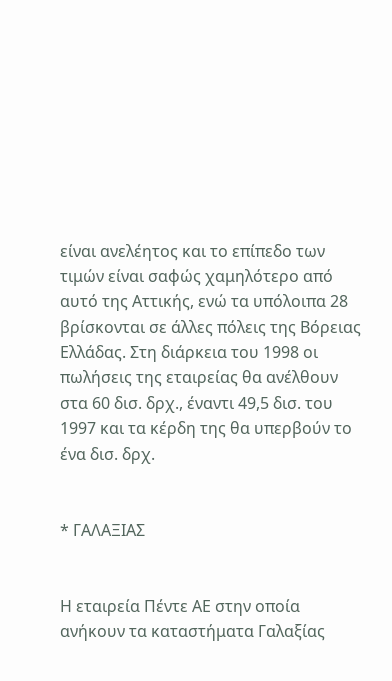είναι ανελέητος και το επίπεδο των τιμών είναι σαφώς χαμηλότερο από αυτό της Αττικής, ενώ τα υπόλοιπα 28 βρίσκονται σε άλλες πόλεις της Βόρειας Ελλάδας. Στη διάρκεια του 1998 οι πωλήσεις της εταιρείας θα ανέλθουν στα 60 δισ. δρχ., έναντι 49,5 δισ. του 1997 και τα κέρδη της θα υπερβούν το ένα δισ. δρχ.


* ΓΑΛΑΞΙΑΣ


Η εταιρεία Πέντε ΑΕ στην οποία ανήκουν τα καταστήματα Γαλαξίας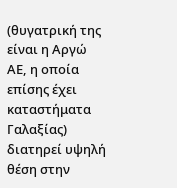(θυγατρική της είναι η Αργώ ΑΕ, η οποία επίσης έχει καταστήματα Γαλαξίας) διατηρεί υψηλή θέση στην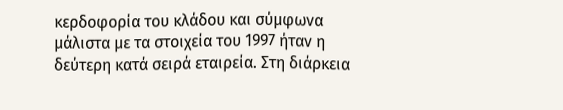κερδοφορία του κλάδου και σύμφωνα μάλιστα με τα στοιχεία του 1997 ήταν η δεύτερη κατά σειρά εταιρεία. Στη διάρκεια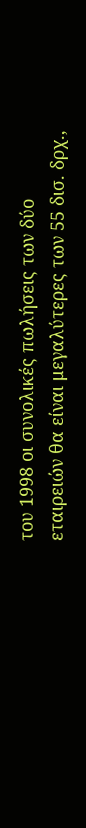του 1998 οι συνολικές πωλήσεις των δύο εταιρειών θα είναι μεγαλύτερες των 55 δισ. δρχ.,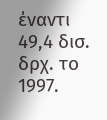έναντι 49,4 δισ. δρχ. το 1997.